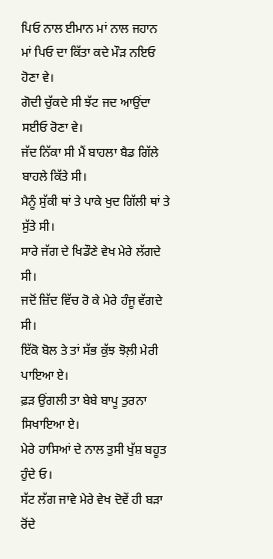ਪਿਓ ਨਾਲ ਈਮਾਨ ਮਾਂ ਨਾਲ ਜਹਾਨ
ਮਾਂ ਪਿਓ ਦਾ ਕਿੱਤਾ ਕਦੇ ਮੌੜ ਨਇਓ ਹੋਣਾ ਵੇ।
ਗੋਦੀ ਚੁੱਕਦੇ ਸੀ ਝੱਟ ਜਦ ਆਉਂਦਾ ਸਈਓ ਰੋਣਾ ਵੇ।
ਜੱਦ ਨਿੱਕਾ ਸੀ ਮੈਂ ਬਾਹਲਾ ਬੈਡ ਗਿੱਲੇ ਬਾਹਲੇ ਕਿੱਤੇ ਸੀ।
ਮੈਨੂੰ ਸੁੱਕੀ ਥਾਂ ਤੇ ਪਾਕੇ ਖੁਦ ਗਿੱਲੀ ਥਾਂ ਤੇ ਸੁੱਤੇ ਸੀ।
ਸਾਰੇ ਜੱਗ ਦੇ ਖਿਡੌਣੇ ਵੇਖ ਮੇਰੇ ਲੱਗਦੇ ਸੀ।
ਜਦੋਂ ਜ਼ਿੱਦ ਵਿੱਚ ਰੋ ਕੇ ਮੇਰੇ ਹੰਜੂ ਵੱਗਦੇ ਸੀ।
ਇੱਕੋ ਬੋਲ ਤੇ ਤਾਂ ਸੱਭ ਕੁੱਝ ਝੋਲ਼ੀ ਮੇਰੀ ਪਾਇਆ ਏ।
ਫ਼ੜ ਉਂਗਲੀ ਤਾ ਬੇਬੇ ਬਾਪੂ ਤੁਰਨਾ ਸਿਖਾਇਆ ਏ।
ਮੇਰੇ ਹਾਸਿਆਂ ਦੇ ਨਾਲ ਤੁਸੀ ਖੁੱਸ਼ ਬਹੂਤ ਹੁੰਦੇ ਓ।
ਸੱਟ ਲੱਗ ਜਾਵੇ ਮੇਰੇ ਵੇਖ ਦੋਵੇਂ ਹੀ ਬੜਾ ਰੋਂਦੇ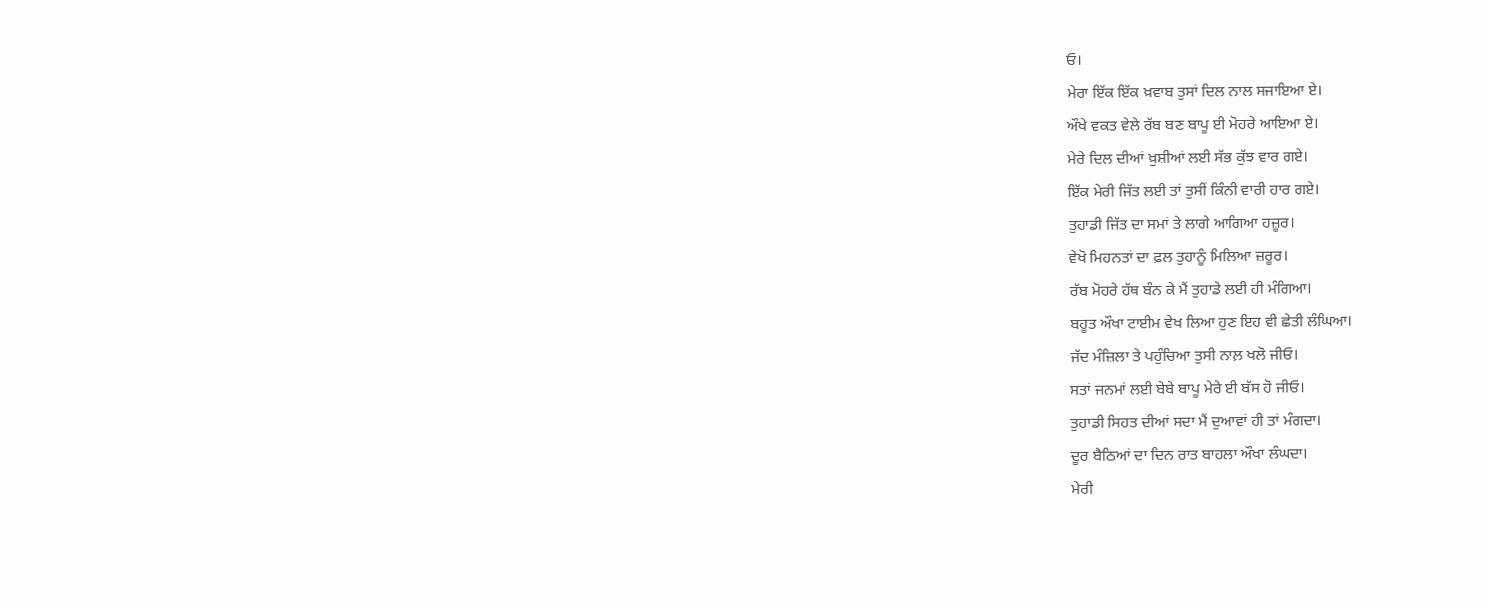ਓ।
ਮੇਰਾ ਇੱਕ ਇੱਕ ਖ਼ਵਾਬ ਤੁਸਾਂ ਦਿਲ ਨਾਲ ਸਜਾਇਆ ਏ।
ਔਖੇ ਵਕਤ ਵੇਲੇ ਰੱਬ ਬਣ ਬਾਪੂ ਈ ਮੋਹਰੇ ਆਇਆ ਏ।
ਮੇਰੇ ਦਿਲ ਦੀਆਂ ਖ਼ੁਸ਼ੀਆਂ ਲਈ ਸੱਭ ਕੁੱਝ ਵਾਰ ਗਏ।
ਇੱਕ ਮੇਰੀ ਜਿੱਤ ਲਈ ਤਾਂ ਤੁਸੀਂ ਕਿੰਨੀ ਵਾਰੀ ਹਾਰ ਗਏ।
ਤੁਹਾਡੀ ਜਿੱਤ ਦਾ ਸਮਾਂ ਤੇ ਲਾਗੇ ਆਗਿਆ ਹਜ਼ੂਰ।
ਵੇਖੋ ਮਿਹਨਤਾਂ ਦਾ ਫ਼ਲ ਤੁਹਾਨੂੰ ਮਿਲਿਆ ਜ਼ਰੂਰ।
ਰੱਬ ਮੋਹਰੇ ਹੱਥ ਬੰਨ ਕੇ ਮੈਂ ਤੁਹਾਡੇ ਲਈ ਹੀ ਮੰਗਿਆ।
ਬਹੂਤ ਔਖਾ ਟਾਈਮ ਵੇਖ ਲਿਆ ਹੁਣ ਇਹ ਵੀ ਛੇਤੀ ਲੰਘਿਆ।
ਜੱਦ ਮੰਜ਼ਿਲਾ ਤੇ ਪਹੁੰਚਿਆ ਤੁਸੀ ਨਾਲ਼ ਖਲੋ ਜੀਓ।
ਸਤਾਂ ਜਨਮਾਂ ਲਈ ਬੇਬੇ ਬਾਪੂ ਮੇਰੇ ਈ ਬੱਸ ਹੋ ਜੀਓ।
ਤੁਹਾਡੀ ਸਿਹਤ ਦੀਆਂ ਸਦਾ ਮੈਂ ਦੁਆਵਾਂ ਹੀ ਤਾਂ ਮੰਗਦਾ।
ਦੂਰ ਬੈਠਿਆਂ ਦਾ ਦਿਨ ਰਾਤ ਬਾਹਲਾ ਔਖਾ ਲੰਘਦਾ।
ਮੇਰੀ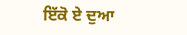ਇੱਕੋ ਏ ਦੁਆ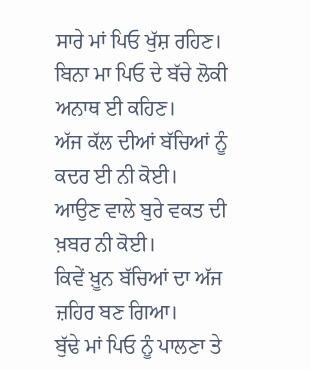ਸਾਰੇ ਮਾਂ ਪਿਓ ਖੁੱਸ਼ ਰਹਿਣ।
ਬਿਨਾ ਮਾ ਪਿਓ ਦੇ ਬੱਚੇ ਲੋਕੀ ਅਨਾਥ ਈ ਕਹਿਣ।
ਅੱਜ ਕੱਲ ਦੀਆਂ ਬੱਚਿਆਂ ਨੂੰ ਕਦਰ ਈ ਨੀ ਕੋਈ।
ਆਉਣ ਵਾਲੇ ਬੁਰੇ ਵਕਤ ਦੀ ਖ਼ਬਰ ਨੀ ਕੋਈ।
ਕਿਵੇਂ ਖ਼ੂਨ ਬੱਚਿਆਂ ਦਾ ਅੱਜ ਜ਼ਹਿਰ ਬਣ ਗਿਆ।
ਬੁੱਢੇ ਮਾਂ ਪਿਓ ਨੂੰ ਪਾਲਣਾ ਤੇ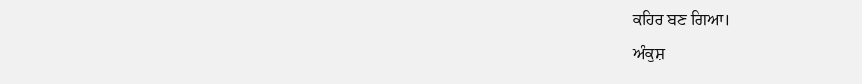ਕਹਿਰ ਬਣ ਗਿਆ।
ਅੰਕੁਸ਼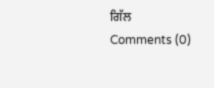ਗਿੱਲ
Comments (0)